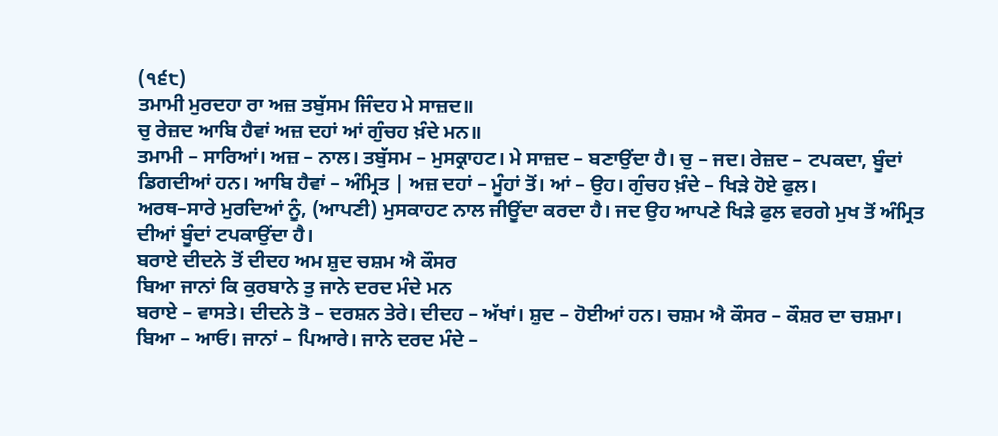(੧੬੮)
ਤਮਾਮੀ ਮੁਰਦਹਾ ਰਾ ਅਜ਼ ਤਬੁੱਸਮ ਜਿੰਦਹ ਮੇ ਸਾਜ਼ਦ॥
ਚੁ ਰੇਜ਼ਦ ਆਬਿ ਹੈਵਾਂ ਅਜ਼ ਦਹਾਂ ਆਂ ਗੁੰਚਹ ਖ਼ੰਦੇ ਮਨ॥
ਤਮਾਮੀ – ਸਾਰਿਆਂ। ਅਜ਼ – ਨਾਲ। ਤਬੁੱਸਮ – ਮੁਸਕ੍ਰਾਹਟ। ਮੇ ਸਾਜ਼ਦ – ਬਣਾਉਂਦਾ ਹੈ। ਚੁ – ਜਦ। ਰੇਜ਼ਦ – ਟਪਕਦਾ, ਬੂੰਦਾਂ ਡਿਗਦੀਆਂ ਹਨ। ਆਬਿ ਹੈਵਾਂ – ਅੰਮ੍ਰਿਤ | ਅਜ਼ ਦਹਾਂ – ਮੂੰਹਾਂ ਤੋਂ। ਆਂ – ਉਹ। ਗੁੰਚਹ ਖ਼ੰਦੇ – ਖਿੜੇ ਹੋਏ ਫੁਲ।
ਅਰਥ–ਸਾਰੇ ਮੁਰਦਿਆਂ ਨੂੰ, (ਆਪਣੀ) ਮੁਸਕਾਹਟ ਨਾਲ ਜੀਊਂਦਾ ਕਰਦਾ ਹੈ। ਜਦ ਉਹ ਆਪਣੇ ਖਿੜੇ ਫੁਲ ਵਰਗੇ ਮੁਖ ਤੋਂ ਅੰਮ੍ਰਿਤ ਦੀਆਂ ਬੂੰਦਾਂ ਟਪਕਾਉਂਦਾ ਹੈ।
ਬਰਾਏ ਦੀਦਨੇ ਤੋਂ ਦੀਦਹ ਅਮ ਸ਼ੁਦ ਚਸ਼ਮ ਐ ਕੌਸਰ
ਬਿਆ ਜਾਨਾਂ ਕਿ ਕੁਰਬਾਨੇ ਤੁ ਜਾਨੇ ਦਰਦ ਮੰਦੇ ਮਨ
ਬਰਾਏ – ਵਾਸਤੇ। ਦੀਦਨੇ ਤੋ – ਦਰਸ਼ਨ ਤੇਰੇ। ਦੀਦਹ – ਅੱਖਾਂ। ਸ਼ੁਦ – ਹੋਈਆਂ ਹਨ। ਚਸ਼ਮ ਐ ਕੌਸਰ – ਕੌਸ਼ਰ ਦਾ ਚਸ਼ਮਾ। ਬਿਆ – ਆਓ। ਜਾਨਾਂ – ਪਿਆਰੇ। ਜਾਨੇ ਦਰਦ ਮੰਦੇ –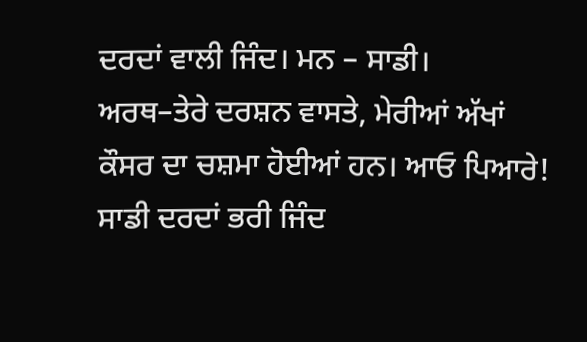ਦਰਦਾਂ ਵਾਲੀ ਜਿੰਦ। ਮਨ – ਸਾਡੀ।
ਅਰਥ–ਤੇਰੇ ਦਰਸ਼ਨ ਵਾਸਤੇ, ਮੇਰੀਆਂ ਅੱਖਾਂ ਕੌਸਰ ਦਾ ਚਸ਼ਮਾ ਹੋਈਆਂ ਹਨ। ਆਓ ਪਿਆਰੇ! ਸਾਡੀ ਦਰਦਾਂ ਭਰੀ ਜਿੰਦ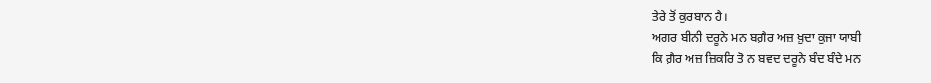ਤੇਰੇ ਤੋਂ ਕੁਰਬਾਨ ਹੈ।
ਅਗਰ ਬੀਨੀ ਦਰੂਨੇ ਮਨ ਬਗ਼ੈਰ ਅਜ਼ ਖ਼ੁਦਾ ਕੁਜਾ ਯਾਬੀ
ਕਿ ਗ਼ੈਰ ਅਜ਼ ਜ਼ਿਕਰਿ ਤੋ ਨ ਬਵਦ ਦਰੂਨੇ ਬੰਦ ਬੰਦੇ ਮਨ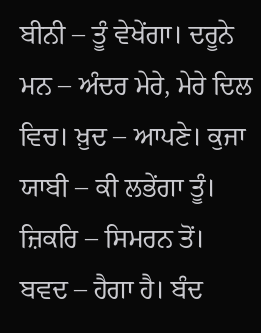ਬੀਨੀ – ਤੂੰ ਵੇਖੇਂਗਾ। ਦਰੂਨੇ ਮਨ – ਅੰਦਰ ਮੇਰੇ, ਮੇਰੇ ਦਿਲ ਵਿਚ। ਖ਼ੁਦ – ਆਪਣੇ। ਕੁਜਾ ਯਾਬੀ – ਕੀ ਲਭੇਂਗਾ ਤੂੰ। ਜ਼ਿਕਰਿ – ਸਿਮਰਨ ਤੋਂ। ਬਵਦ – ਹੈਗਾ ਹੈ। ਬੰਦ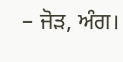– ਜੋੜ, ਅੰਗ।